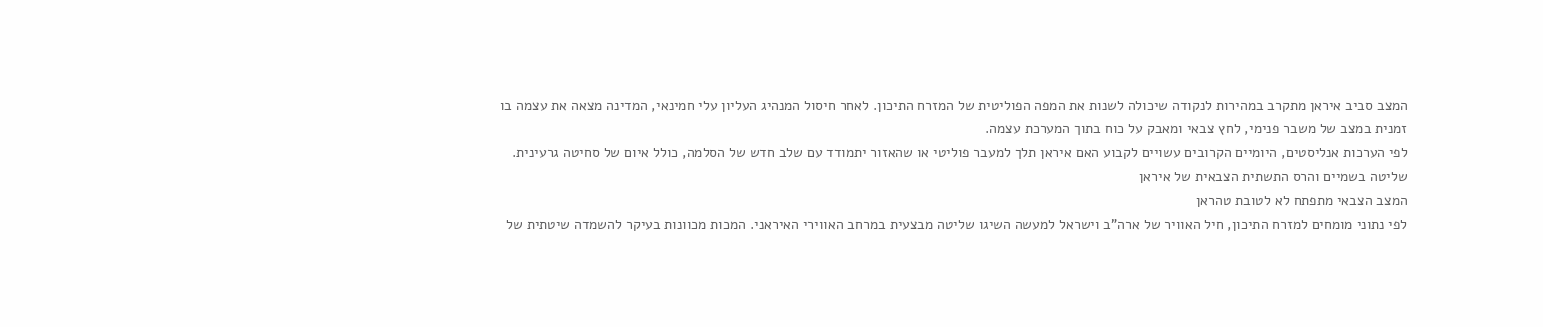המצב סביב איראן מתקרב במהירות לנקודה שיכולה לשנות את המפה הפוליטית של המזרח התיכון. לאחר חיסול המנהיג העליון עלי חמינאי, המדינה מצאה את עצמה בו זמנית במצב של משבר פנימי, לחץ צבאי ומאבק על כוח בתוך המערכת עצמה.
לפי הערכות אנליסטים, היומיים הקרובים עשויים לקבוע האם איראן תלך למעבר פוליטי או שהאזור יתמודד עם שלב חדש של הסלמה, כולל איום של סחיטה גרעינית.
שליטה בשמיים והרס התשתית הצבאית של איראן
המצב הצבאי מתפתח לא לטובת טהראן
לפי נתוני מומחים למזרח התיכון, חיל האוויר של ארה”ב וישראל למעשה השיגו שליטה מבצעית במרחב האווירי האיראני. המכות מכוונות בעיקר להשמדה שיטתית של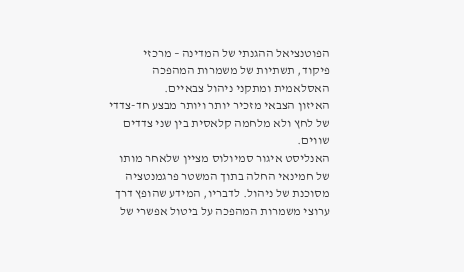הפוטנציאל ההגנתי של המדינה – מרכזי פיקוד, תשתיות של משמרות המהפכה האסלאמית ומתקני ניהול צבאיים.
האיזון הצבאי מזכיר יותר ויותר מבצע חד-צדדי של לחץ ולא מלחמה קלאסית בין שני צדדים שווים.
האנליסט איגור סמיולוס מציין שלאחר מותו של חמינאי החלה בתוך המשטר פרגמנטציה מסוכנת של ניהול. לדבריו, המידע שהופץ דרך ערוצי משמרות המהפכה על ביטול אפשרי של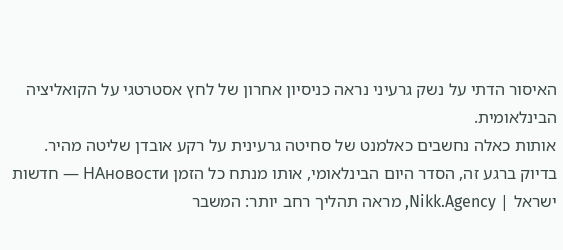האיסור הדתי על נשק גרעיני נראה כניסיון אחרון של לחץ אסטרטגי על הקואליציה הבינלאומית.
אותות כאלה נחשבים כאלמנט של סחיטה גרעינית על רקע אובדן שליטה מהיר.
בדיוק ברגע זה, הסדר היום הבינלאומי, אותו מנתח כל הזמן НАновости — חדשות ישראל | Nikk.Agency, מראה תהליך רחב יותר: המשבר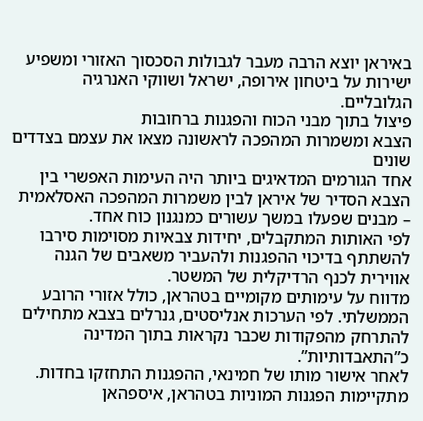באיראן יוצא הרבה מעבר לגבולות הסכסוך האזורי ומשפיע ישירות על ביטחון אירופה, ישראל ושווקי האנרגיה הגלובליים.
פיצול בתוך מבני הכוח והפגנות ברחובות
הצבא ומשמרות המהפכה לראשונה מצאו את עצמם בצדדים שונים
אחד הגורמים המדאיגים ביותר היה העימות האפשרי בין הצבא הסדיר של איראן לבין משמרות המהפכה האסלאמית – מבנים שפעלו במשך עשורים כמנגנון כוח אחד.
לפי האותות המתקבלים, יחידות צבאיות מסוימות סירבו להשתתף בדיכוי ההפגנות ולהעביר משאבים של הגנה אווירית לכנף הרדיקלית של המשטר.
מדווח על עימותים מקומיים בטהראן, כולל אזורי הרובע הממשלתי. לפי הערכות אנליסטים, גנרלים בצבא מתחילים להתרחק מהפקודות שכבר נקראות בתוך המדינה כ”התאבדותיות”.
לאחר אישור מותו של חמינאי, ההפגנות התחזקו בחדות. מתקיימות הפגנות המוניות בטהראן, איספהאן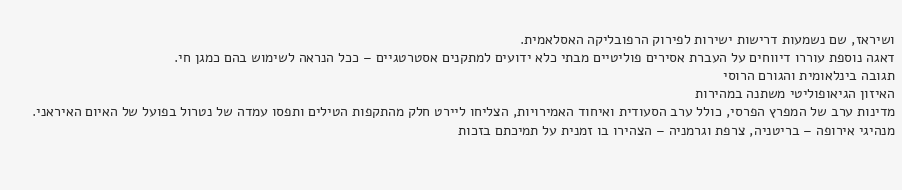ושיראז, שם נשמעות דרישות ישירות לפירוק הרפובליקה האסלאמית.
דאגה נוספת עוררו דיווחים על העברת אסירים פוליטיים מבתי כלא ידועים למתקנים אסטרטגיים – ככל הנראה לשימוש בהם כמגן חי.
תגובה בינלאומית והגורם הרוסי
האיזון הגיאופוליטי משתנה במהירות
מדינות ערב של המפרץ הפרסי, כולל ערב הסעודית ואיחוד האמירויות, הצליחו ליירט חלק מהתקפות הטילים ותפסו עמדה של נטרול בפועל של האיום האיראני.
מנהיגי אירופה – בריטניה, צרפת וגרמניה – הצהירו בו זמנית על תמיכתם בזכות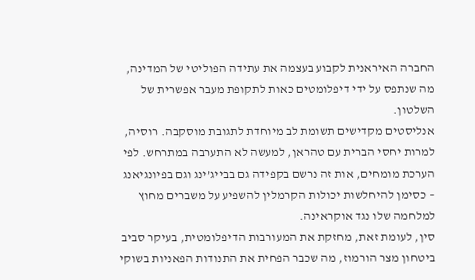החברה האיראנית לקבוע בעצמה את עתידה הפוליטי של המדינה, מה שנתפס על ידי דיפלומטים כאות לתקופת מעבר אפשרית של השלטון.
אנליסטים מקדישים תשומת לב מיוחדת לתגובת מוסקבה. רוסיה, למרות יחסי הברית עם טהראן, למעשה לא התערבה במתרחש. לפי הערכת מומחים, אות זה נרשם בקפידה גם בבייג’ינג וגם בפיונגיאנג – כסימן להיחלשות יכולות הקרמלין להשפיע על משברים מחוץ למלחמה שלו נגד אוקראינה.
סין, לעומת זאת, מחזקת את המעורבות הדיפלומטית, בעיקר סביב ביטחון מצר הורמוז, מה שכבר הפחית את התנודות הפאניות בשוקי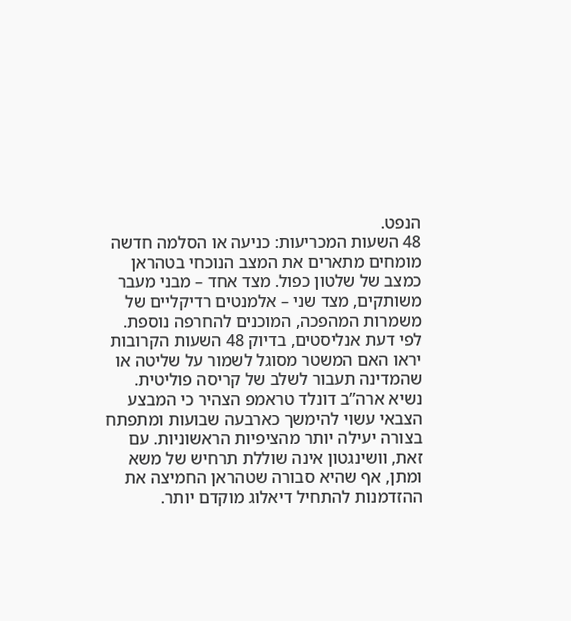הנפט.
48 השעות המכריעות: כניעה או הסלמה חדשה
מומחים מתארים את המצב הנוכחי בטהראן כמצב של שלטון כפול. מצד אחד – מבני מעבר משותקים, מצד שני – אלמנטים רדיקליים של משמרות המהפכה, המוכנים להחרפה נוספת.
לפי דעת אנליסטים, בדיוק 48 השעות הקרובות יראו האם המשטר מסוגל לשמור על שליטה או שהמדינה תעבור לשלב של קריסה פוליטית.
נשיא ארה”ב דונלד טראמפ הצהיר כי המבצע הצבאי עשוי להימשך כארבעה שבועות ומתפתח בצורה יעילה יותר מהציפיות הראשוניות. עם זאת, וושינגטון אינה שוללת תרחיש של משא ומתן, אף שהיא סבורה שטהראן החמיצה את ההזדמנות להתחיל דיאלוג מוקדם יותר.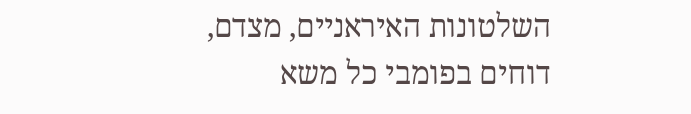השלטונות האיראניים, מצדם, דוחים בפומבי כל משא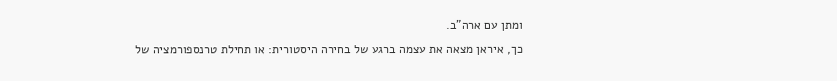ומתן עם ארה”ב.
כך, איראן מצאה את עצמה ברגע של בחירה היסטורית: או תחילת טרנספורמציה של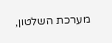מערכת השלטון,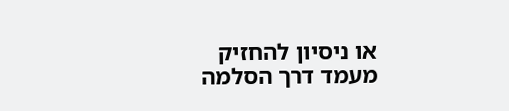או ניסיון להחזיק מעמד דרך הסלמה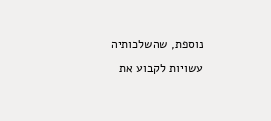נוספת, שהשלכותיה עשויות לקבוע את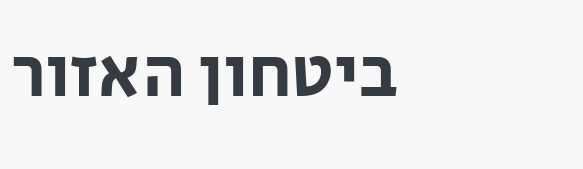ביטחון האזור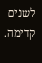לשנים קדימה.